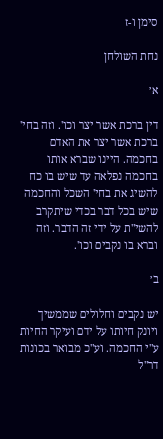סימן ו-ז

נחת השולחן

א׳

דין ברכת אשר יצר וכו'. וזה בחי' ברכת אשר יצר את האדם בחכמה. היינו שברא אותו בחכמה נפלאה עד שיש בו כח להשיג את בחי' השכל והחכמה שיש בכל דבר בכדי שיתקרב להשי"ת על ידי זה הדבר. וזה וברא בו נקבים וכו'.

ב׳

יש נקבים וחלולים שממשיך ויונק חיותו על ידם ועיקר החיות ע"י החכמה. וע"כ מבואר בכונות דר"ל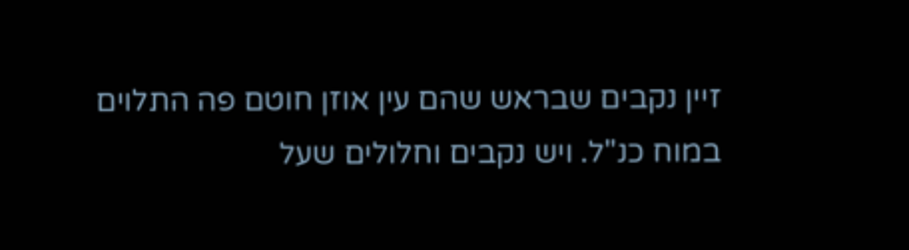זיין נקבים שבראש שהם עין אוזן חוטם פה התלוים במוח כנ"ל. ויש נקבים וחלולים שעל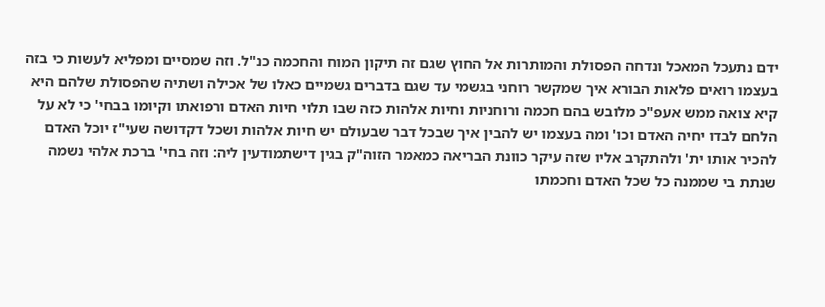ידם נתעכל המאכל ונדחה הפסולת והמותרות אל החוץ שגם זה תיקון המוח והחכמה כנ"ל. וזה שמסיים ומפליא לעשות כי בזה בעצמו רואים פלאות הבורא איך שמקשר רוחני בגשמי עד שגם בדברים גשמיים כאלו של אכילה ושתיה שהפסולת שלהם היא קיא צואה ממש אעפ"כ מלובש בהם חכמה ורוחניות וחיות אלהות כזה שבו תלוי חיות האדם ורפואתו וקיומו בבחי' כי לא על הלחם לבדו יחיה האדם וכו' ומה בעצמו יש להבין איך שבכל דבר שבעולם יש חיות אלהות ושכל דקדושה שעי"ז יוכל האדם להכיר אותו ית' ולהתקרב אליו שזה עיקר כוונת הבריאה כמאמר הזוה"ק בגין דישתמודעין ליה: וזה בחי' ברכת אלהי נשמה שנתת בי שממנה כל שכל האדם וחכמתו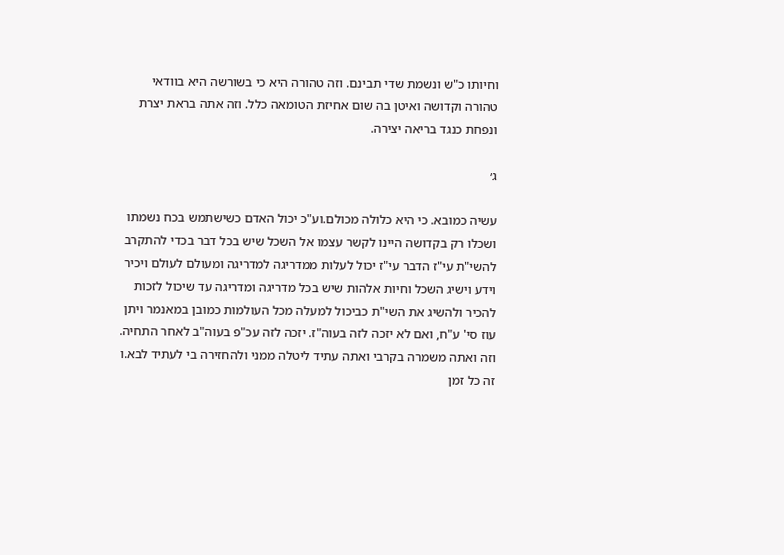וחיותו כ"ש ונשמת שדי תבינם. וזה טהורה היא כי בשורשה היא בוודאי טהורה וקדושה ואיטן בה שום אחיזת הטומאה כלל. וזה אתה בראת יצרת ונפחת כנגד בריאה יצירה.

ג׳

עשיה כמובא. כי היא כלולה מכולם.וע"כ יכול האדם כשישתמש בכח נשמתו ושכלו רק בקדושה היינו לקשר עצמו אל השכל שיש בכל דבר בכדי להתקרב להשי"ת עי"ז הדבר עי"ז יכול לעלות ממדריגה למדריגה ומעולם לעולם ויכיר וידע וישיג השכל וחיות אלהות שיש בכל מדריגה ומדריגה עד שיכול לזכות להכיר ולהשיג את השי"ת כביכול למעלה מכל העולמות כמובן במאנמר ויתן עוז סי' ע"ח, ואם לא יזכה לזה בעוה"ז. יזכה לזה עכ"פ בעוה"ב לאחר התחיה. וזה ואתה משמרה בקרבי ואתה עתיד ליטלה ממני ולהחזירה בי לעתיד לבא.ו זה כל זמן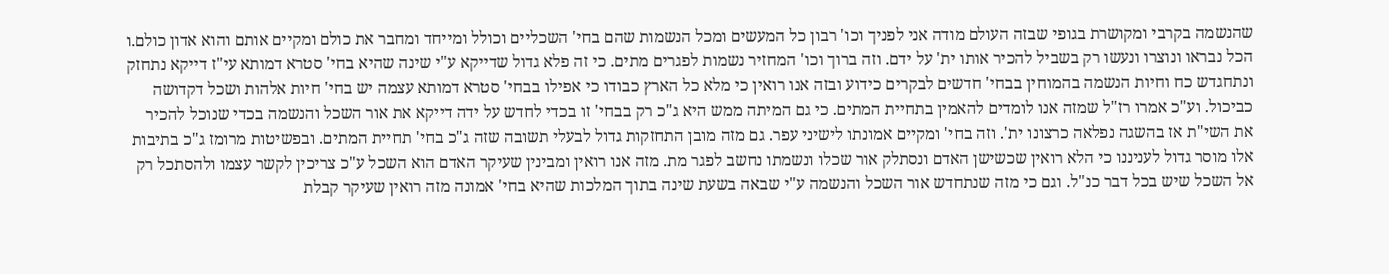שהנשמה בקרבי ומקושרת בגופי שבזה העולם מודה אני לפניך וכו' רבון כל המעשים ומכל הנשמות שהם בחי' השכליים וכולל ומייחד ומחבר את כולם ומקיים אותם והוא אדון כולם.ו הכל נבראו ונוצרו ונעשו רק בשביל להכיר אותו ית' על ידם. וזה ברוך וכו' המחזיר נשמות לפגרים מתים. כי זה פלא גדול שדייקא ע"י שינה שהיא בחי' סטרא דמותא עי"ז דייקא נתחזק ונתחגדש כח וחיות הנשמה בהמוחין בבחי' חדשים לבקרים כידוע ובזה אנו רואין כי מלא כל הארץ כבודו כי אפילו בבחי' סטרא דמותא עצמה יש בחי' חיות אלהות ושכל דקדושה כביכול. וע"כ אמרו רז"ל שמזה אנו לומדים להאמין בתחיית המתים. כי גם המיתה ממש היא ג"כ רק בבחי' זו בכדי לחדש על ידה דייקא את אור השכל והנשמה בכדי שנוכל להכיר את השי"ת אז בהשגה נפלאה כרצונו ית'. וזה בחי' ומקיים אמונתו לישיני עפר. גם מזה מובן התחזקות גדול לבעלי תשובה שזה ג"כ בחי' תחיית המתים. ובפשיטות מרומז ג"כ בתיבות אלו מוסר גדול לעניננו כי הלא רואין שכשישן האדם ונסתלק אור שכלו ונשמתו נחשב לפגר מת. מזה אנו רואין ומבינין שעיקר האדם הוא השכל ע"כ צריכין לקשר עצמו ולהסתכל רק אל השכל שיש בכל דבר כנ"ל. וגם כי מזה שנתחדש אור השכל והנשמה ע"י שבאה בשעת שינה בתוך המלכות שהיא בחי' אמונה מזה רואין שעיקר קבלת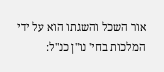אור השכל והשגתו הוא על ידי המלכות בחי' נו"ן כנ"ל: